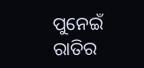ପୁନେଇଁ ରାତିର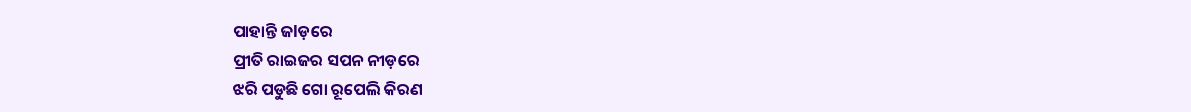ପାହାନ୍ତି ଜlଡ଼ରେ
ପ୍ରୀତି ରାଇଜର ସପନ ନୀଡ଼ରେ
ଝରି ପଡୁଛି ଗୋ ରୂପେଲି କିରଣ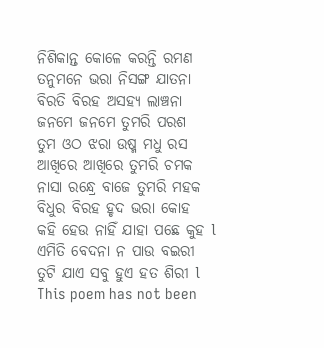ନିଶିକାନ୍ତ କୋଳେ କରନ୍ତି ରମଣ
ତନୁମନେ ଭରା ନିସଙ୍ଗ ଯାତନା
ବିରତି ବିରହ ଅସହ୍ୟ ଲାଞ୍ଚନା
ଜନମେ ଜନମେ ତୁମରି ପରଶ
ତୁମ ଓଠ ଝରା ଉଷ୍ମ ମଧୁ ରସ
ଆଖିରେ ଆଖିରେ ତୁମରି ଚମକ
ନାସା ରନ୍ଧ୍ରେ ବାଜେ ତୁମରି ମହକ
ବିଧୁର ବିରହ ହୃଦ ଭରା କୋହ
କହି ହେଉ ନାହିଁ ଯାହା ପଛେ କୁହ l
ଏମିତି ବେଦନା ନ ପାଉ ବଇରୀ
ତୁଟି ଯାଏ ସବୁ ହୁଏ ହତ ଶିରୀ l
This poem has not been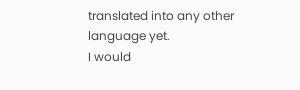translated into any other language yet.
I would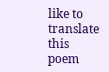like to translate this poem